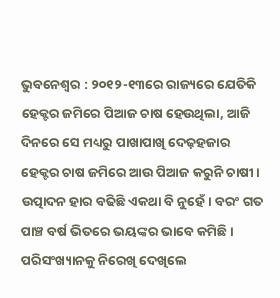ଭୁବନେଶ୍ୱର : ୨୦୧୨-୧୩ରେ ରାଜ୍ୟରେ ଯେତିକି ହେକ୍ଟର ଜମିରେ ପିଆଜ ଚାଷ ହେଉଥିଲା, ଆଜି ଦିନରେ ସେ ମଧ୍ୟରୁ ପାଖାପାଖି ଦେଢ଼ହଜାର ହେକ୍ଟର ଚାଷ ଜମିରେ ଆଉ ପିଆଜ କରୁନି ଚାଷୀ। ଉତ୍ପାଦନ ହାର ବଢିଛି ଏକଥା ବି ନୁହେଁ। ବରଂ ଗତ ପାଞ୍ଚ ବର୍ଷ ଭିତରେ ଭୟଙ୍କର ଭାବେ କମିଛି। ପରିସଂଖ୍ୟାନକୁ ନିରେଖି ଦେଖିଲେ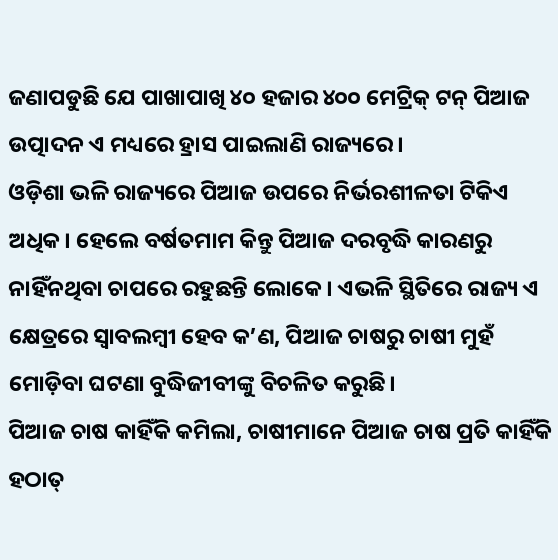ଜଣାପଡୁଛି ଯେ ପାଖାପାଖି ୪୦ ହଜାର ୪୦୦ ମେଟ୍ରିକ୍ ଟନ୍ ପିଆଜ ଉତ୍ପାଦନ ଏ ମଧ୍ୟରେ ହ୍ରାସ ପାଇଲାଣି ରାଜ୍ୟରେ।
ଓଡ଼ିଶା ଭଳି ରାଜ୍ୟରେ ପିଆଜ ଉପରେ ନିର୍ଭରଶୀଳତା ଟିକିଏ ଅଧିକ। ହେଲେ ବର୍ଷତମାମ କିନ୍ତୁ ପିଆଜ ଦରବୃଦ୍ଧି କାରଣରୁ ନାହିଁନଥିବା ଚାପରେ ରହୁଛନ୍ତି ଲୋକେ। ଏଭଳି ସ୍ଥିତିରେ ରାଜ୍ୟ ଏ କ୍ଷେତ୍ରରେ ସ୍ୱାବଲମ୍ବୀ ହେବ କ’ଣ, ପିଆଜ ଚାଷରୁ ଚାଷୀ ମୁହଁ ମୋଡ଼ିବା ଘଟଣା ବୁଦ୍ଧିଜୀବୀଙ୍କୁ ବିଚଳିତ କରୁଛି।
ପିଆଜ ଚାଷ କାହିଁକି କମିଲା, ଚାଷୀମାନେ ପିଆଜ ଚାଷ ପ୍ରତି କାହିଁକି ହଠାତ୍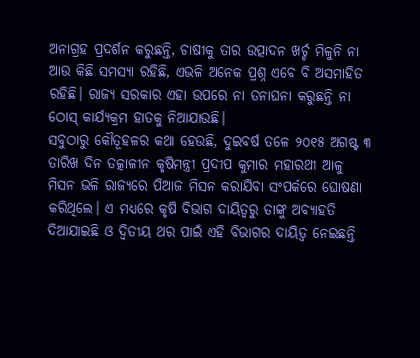ଅନାଗ୍ରହ ପ୍ରଦର୍ଶନ କରୁଛନ୍ତି, ଚାଷୀକୁ ତାର ଉତ୍ପାଦନ ଖର୍ଚ୍ଚ ମିଳୁନି ନା ଆଉ କିଛି ସମସ୍ୟା ରହିଛି, ଏଭଳି ଅନେକ ପ୍ରଶ୍ନ ଏବେ ବି ଅସମାହିତ ରହିଛି। ରାଜ୍ୟ ସରକାର ଏହା ଉପରେ ନା ତନାଘନା କରୁଛନ୍ତି ନା ଠୋସ୍ କାର୍ଯ୍ୟକ୍ରମ ହାତକୁ ନିଆଯାଉଛି।
ସବୁଠାରୁ କୌତୂହଳର କଥା ହେଉଛି, ଦୁଇବର୍ଷ ତଳେ ୨୦୧୫ ଅଗଷ୍ଟ ୩ ତାରିଖ ଦିନ ତତ୍କାଳୀନ କୃଷିମନ୍ତ୍ରୀ ପ୍ରଦୀପ କୁମାର ମହାରଥୀ ଆଳୁ ମିସନ ଭଳି ରାଜ୍ୟରେ ପିଆଜ ମିସନ କରାଯିବା ସଂପର୍କରେ ଘୋଷଣା କରିଥିଲେ। ଏ ମଧ୍ୟରେ କୃଷି ବିଭାଗ ଦାୟିତ୍ୱରୁ ତାଙ୍କୁ ଅବ୍ୟାହତି ଦିଆଯାଇଛି ଓ ଦ୍ୱିତୀୟ ଥର ପାଇଁ ଏହି ବିଭାଗର ଦାୟିତ୍ୱ ନେଇଛନ୍ତି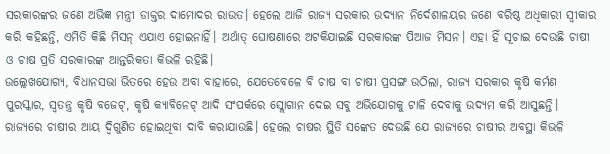ସରକାରଙ୍କର ଜଣେ ଅଭିଜ୍ଞ ମନ୍ତ୍ରୀ ଡାକ୍ତର ଦାମୋଦର ରାଉତ। ହେଲେ ଆଜି ରାଜ୍ୟ ସରକାର ଉଦ୍ୟାନ ନିର୍ଦେଶାଳୟର ଜଣେ ବରିଷ୍ଠ ଅଧିକାରୀ ସ୍ୱୀକାର କରି କହିଛନ୍ତି, ଏମିତି କିଛି ମିସନ୍ ଏଯାଏ ହୋଇନାହିଁ। ଅର୍ଥାତ୍ ଘୋଷଣାରେ ଅଟକିଯାଇଛି ସରକାରଙ୍କ ପିଆଜ ମିସନ। ଏହା ହିଁ ସୂଚାଇ ଦେଉଛି ଚାଷୀ ଓ ଚାଷ ପ୍ରତି ସରକାରଙ୍କ ଆନ୍ତରିକତା କିଭଳି ରହିଛି।
ଉଲ୍ଲେଖଯୋଗ୍ୟ, ବିଧାନସଭା ଭିତରେ ହେଉ ଅବା ବାହାରେ, ଯେତେବେଳେ ବି ଚାଷ ବା ଚାଷୀ ପ୍ରସଙ୍ଗ ଉଠିଲା, ରାଜ୍ୟ ସରକାର କୃଷି କର୍ମଣ ପୁରସ୍କାର, ସ୍ୱତନ୍ତ୍ର କୃଷି ବଜେଟ୍, କୃଷି କ୍ୟାବିନେଟ୍ ଆଦି ସଂପର୍କରେ ସ୍ଲୋଗାନ ଦେଇ ସବୁ ଅଭିଯୋଗକୁ ଟାଳି ଦେବାକୁ ଉଦ୍ୟମ କରି ଆସୁଛନ୍ତି। ରାଜ୍ୟରେ ଚାଷୀର ଆୟ ଦ୍ୱିଗୁଣିତ ହୋଇଥିବା ଦାବି କରାଯାଉଛି। ହେଲେ ଚାଷର ସ୍ଥିତି ସଙ୍କେତ ଦେଉଛି ଯେ ରାଜ୍ୟରେ ଚାଷୀର ଅବସ୍ଥା କିଭଳି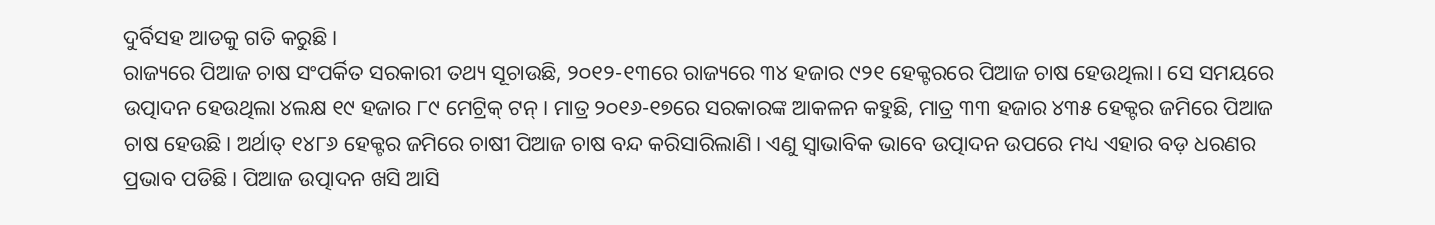ଦୁର୍ବିସହ ଆଡକୁ ଗତି କରୁଛି।
ରାଜ୍ୟରେ ପିଆଜ ଚାଷ ସଂପର୍କିତ ସରକାରୀ ତଥ୍ୟ ସୂଚାଉଛି, ୨୦୧୨-୧୩ରେ ରାଜ୍ୟରେ ୩୪ ହଜାର ୯୨୧ ହେକ୍ଟରରେ ପିଆଜ ଚାଷ ହେଉଥିଲା। ସେ ସମୟରେ ଉତ୍ପାଦନ ହେଉଥିଲା ୪ଲକ୍ଷ ୧୯ ହଜାର ୮୯ ମେଟ୍ରିକ୍ ଟନ୍। ମାତ୍ର ୨୦୧୬-୧୭ରେ ସରକାରଙ୍କ ଆକଳନ କହୁଛି, ମାତ୍ର ୩୩ ହଜାର ୪୩୫ ହେକ୍ଟର ଜମିରେ ପିଆଜ ଚାଷ ହେଉଛି। ଅର୍ଥାତ୍ ୧୪୮୬ ହେକ୍ଟର ଜମିରେ ଚାଷୀ ପିଆଜ ଚାଷ ବନ୍ଦ କରିସାରିଲାଣି। ଏଣୁ ସ୍ୱାଭାବିକ ଭାବେ ଉତ୍ପାଦନ ଉପରେ ମଧ୍ୟ ଏହାର ବଡ଼ ଧରଣର ପ୍ରଭାବ ପଡିଛି। ପିଆଜ ଉତ୍ପାଦନ ଖସି ଆସି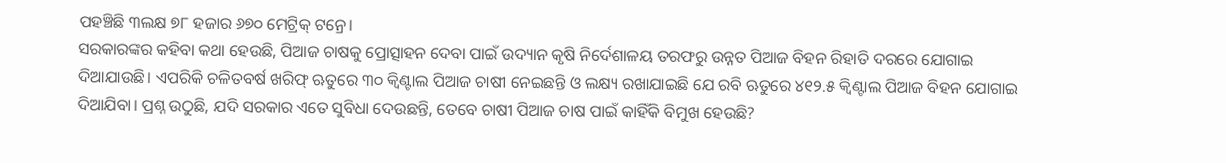ପହଞ୍ଚିଛି ୩ଲକ୍ଷ ୭୮ ହଜାର ୬୭୦ ମେଟ୍ରିକ୍ ଟନ୍ରେ।
ସରକାରଙ୍କର କହିବା କଥା ହେଉଛି, ପିଆଜ ଚାଷକୁ ପ୍ରୋତ୍ସାହନ ଦେବା ପାଇଁ ଉଦ୍ୟାନ କୃଷି ନିର୍ଦେଶାଳୟ ତରଫରୁ ଉନ୍ନତ ପିଆଜ ବିହନ ରିହାତି ଦରରେ ଯୋଗାଇ ଦିଆଯାଉଛି। ଏପରିକି ଚଳିତବର୍ଷ ଖରିଫ୍ ଋତୁରେ ୩୦ କ୍ୱିଣ୍ଟାଲ ପିଆଜ ଚାଷୀ ନେଇଛନ୍ତି ଓ ଲକ୍ଷ୍ୟ ରଖାଯାଇଛି ଯେ ରବି ଋତୁରେ ୪୧୨.୫ କ୍ୱିଣ୍ଟାଲ ପିଆଜ ବିହନ ଯୋଗାଇ ଦିଆଯିବା। ପ୍ରଶ୍ନ ଉଠୁଛି, ଯଦି ସରକାର ଏତେ ସୁବିଧା ଦେଉଛନ୍ତି, ତେବେ ଚାଷୀ ପିଆଜ ଚାଷ ପାଇଁ କାହିଁକି ବିମୁଖ ହେଉଛି?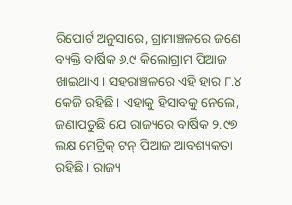ରିପୋର୍ଟ ଅନୁସାରେ, ଗ୍ରାମାଞ୍ଚଳରେ ଜଣେ ବ୍ୟକ୍ତି ବାର୍ଷିକ ୬.୯ କିଲୋଗ୍ରାମ ପିଆଜ ଖାଇଥାଏ। ସହରାଞ୍ଚଳରେ ଏହି ହାର ୮.୪ କେଜି ରହିଛି। ଏହାକୁ ହିସାବକୁ ନେଲେ, ଜଣାପଡୁଛି ଯେ ରାଜ୍ୟରେ ବାର୍ଷିକ ୨.୯୭ ଲକ୍ଷ ମେଟ୍ରିକ୍ ଟନ୍ ପିଆଜ ଆବଶ୍ୟକତା ରହିଛି। ରାଜ୍ୟ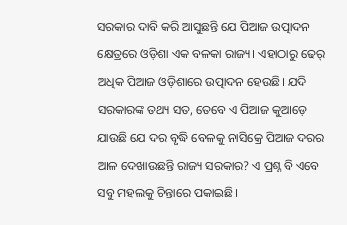ସରକାର ଦାବି କରି ଆସୁଛନ୍ତି ଯେ ପିଆଜ ଉତ୍ପାଦନ କ୍ଷେତ୍ରରେ ଓଡ଼ିଶା ଏକ ବଳକା ରାଜ୍ୟ। ଏହାଠାରୁ ଢେର୍ ଅଧିକ ପିଆଜ ଓଡ଼ିଶାରେ ଉତ୍ପାଦନ ହେଉଛି। ଯଦି ସରକାରଙ୍କ ତଥ୍ୟ ସତ, ତେବେ ଏ ପିଆଜ କୁଆଡ଼େ ଯାଉଛି ଯେ ଦର ବୃଦ୍ଧି ବେଳକୁ ନାସିକ୍ରେ ପିଆଜ ଦରର ଆଳ ଦେଖାଉଛନ୍ତି ରାଜ୍ୟ ସରକାର? ଏ ପ୍ରଶ୍ନ ବି ଏବେ ସବୁ ମହଲକୁ ଚିନ୍ତାରେ ପକାଇଛି।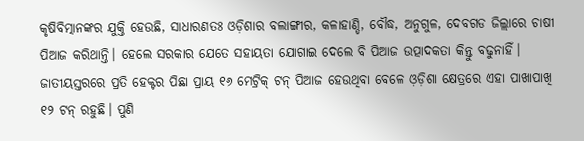କୃଷିବିତ୍ମାନଙ୍କର ଯୁକ୍ତି ହେଉଛି, ସାଧାରଣତଃ ଓଡ଼ିଶାର ବଲାଙ୍ଗୀର, କଳାହାଣ୍ଡି, ବୌଦ୍ଧ, ଅନୁଗୁଳ, ଦେବଗଡ ଜିଲ୍ଲାରେ ଚାଷୀ ପିଆଜ କରିଥାନ୍ତି। ହେଲେ ସରକାର ଯେତେ ସହାୟତା ଯୋଗାଇ ଦେଲେ ବି ପିଆଜ ଉତ୍ପାଦକତା କିନ୍ତୁ ବଢୁନାହିଁ। ଜାତୀୟସ୍ତରରେ ପ୍ରତି ହେକ୍ଟର ପିଛା ପ୍ରାୟ ୧୬ ମେଟ୍ରିକ୍ ଟନ୍ ପିଆଜ ହେଉଥିବା ବେଳେ ଓ଼ଡ଼ିଶା କ୍ଷେତ୍ରରେ ଏହା ପାଖାପାଖି ୧୨ ଟନ୍ ରହୁଛି। ପୁଣି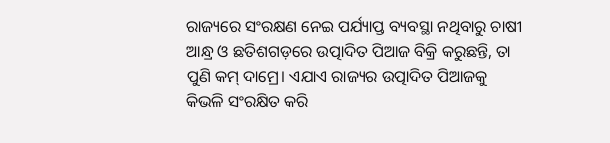ରାଜ୍ୟରେ ସଂରକ୍ଷଣ ନେଇ ପର୍ଯ୍ୟାପ୍ତ ବ୍ୟବସ୍ଥା ନଥିବାରୁ ଚାଷୀ ଆନ୍ଧ୍ର ଓ ଛତିଶଗଡ଼ରେ ଉତ୍ପାଦିତ ପିଆଜ ବିକ୍ରି କରୁଛନ୍ତି, ତା ପୁଣି କମ୍ ଦାମ୍ରେ। ଏଯାଏ ରାଜ୍ୟର ଉତ୍ପାଦିତ ପିଆଜକୁ କିଭଳି ସଂରକ୍ଷିତ କରି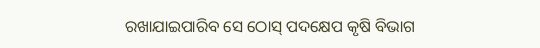ରଖାଯାଇପାରିବ ସେ ଠୋସ୍ ପଦକ୍ଷେପ କୃଷି ବିଭାଗ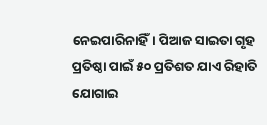ନେଇପାରିନାହିଁ। ପିଆଜ ସାଇତା ଗୃହ ପ୍ରତିଷ୍ଠା ପାଇଁ ୫୦ ପ୍ରତିଶତ ଯାଏ ରିହାତି ଯୋଗାଇ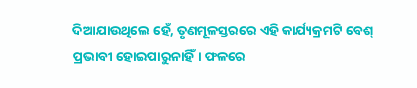ଦିଆଯାଉଥିଲେ ହେଁ, ତୃଣମୂଳସ୍ତରରେ ଏହି କାର୍ଯ୍ୟକ୍ରମଟି ବେଶ୍ ପ୍ରଭାବୀ ହୋଇପାରୁନାହିଁ। ଫଳରେ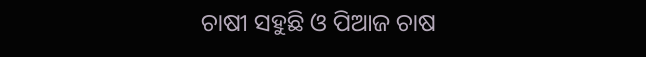ଚାଷୀ ସହୁଛି ଓ ପିଆଜ ଚାଷ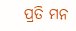ପ୍ରତି ମନ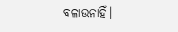ବଳାଉନାହିଁ।